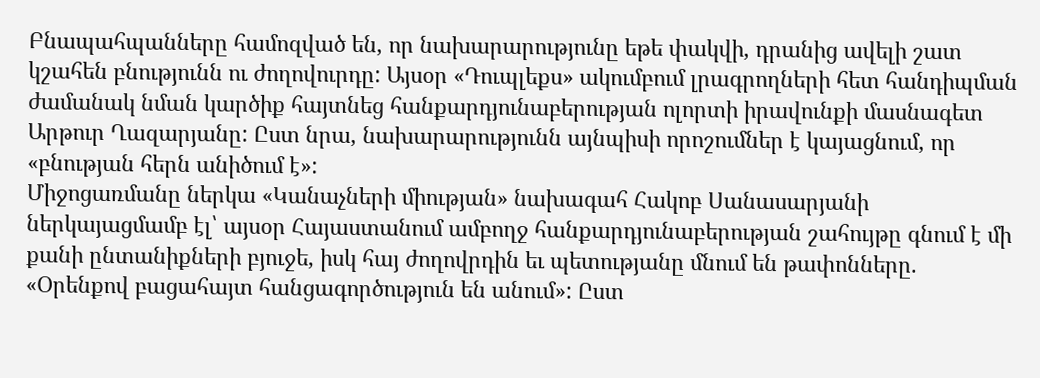Բնապահպանները համոզված են, որ նախարարությունը եթե փակվի, դրանից ավելի շատ կշահեն բնությունն ու ժողովուրդը: Այսօր «Դուպլեքս» ակումբում լրագրողների հետ հանդիպման ժամանակ նման կարծիք հայտնեց հանքարդյունաբերության ոլորտի իրավունքի մասնագետ Արթուր Ղազարյանը: Ըստ նրա, նախարարությունն այնպիսի որոշումներ է կայացնում, որ «բնության հերն անիծում է»:
Միջոցառմանը ներկա «Կանաչների միության» նախագահ Հակոբ Սանասարյանի ներկայացմամբ էլ՝ այսօր Հայաստանում ամբողջ հանքարդյունաբերության շահույթը գնում է մի քանի ընտանիքների բյուջե, իսկ հայ ժողովրդին եւ պետությանը մնում են թափոնները. «Օրենքով բացահայտ հանցագործություն են անում»: Ըստ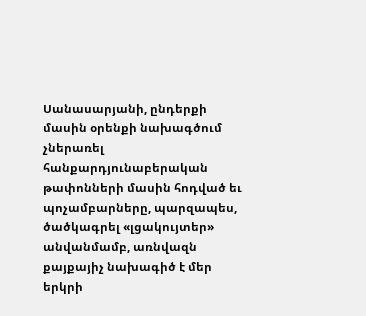Սանասարյանի, ընդերքի մասին օրենքի նախագծում չներառել հանքարդյունաբերական թափոնների մասին հոդված եւ պոչամբարները, պարզապես, ծածկագրել «լցակույտեր» անվանմամբ, առնվազն քայքայիչ նախագիծ է մեր երկրի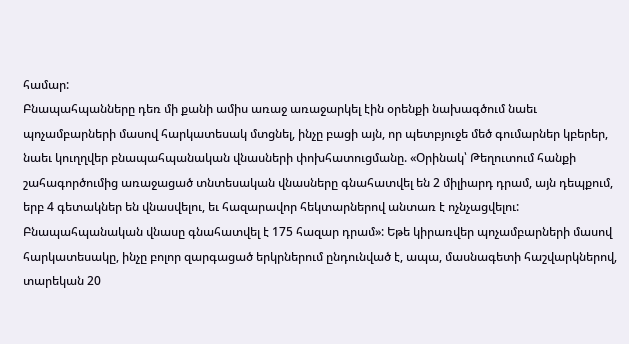համար:
Բնապահպանները դեռ մի քանի ամիս առաջ առաջարկել էին օրենքի նախագծում նաեւ պոչամբարների մասով հարկատեսակ մտցնել, ինչը բացի այն, որ պետբյուջե մեծ գումարներ կբերեր, նաեւ կուղղվեր բնապահպանական վնասների փոխհատուցմանը. «Օրինակ՝ Թեղուտում հանքի շահագործումից առաջացած տնտեսական վնասները գնահատվել են 2 միլիարդ դրամ, այն դեպքում, երբ 4 գետակներ են վնասվելու, եւ հազարավոր հեկտարներով անտառ է ոչնչացվելու: Բնապահպանական վնասը գնահատվել է 175 հազար դրամ»: Եթե կիրառվեր պոչամբարների մասով հարկատեսակը, ինչը բոլոր զարգացած երկրներում ընդունված է, ապա, մասնագետի հաշվարկներով, տարեկան 20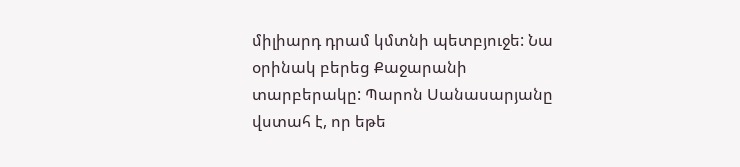միլիարդ դրամ կմտնի պետբյուջե: Նա օրինակ բերեց Քաջարանի տարբերակը: Պարոն Սանասարյանը վստահ է, որ եթե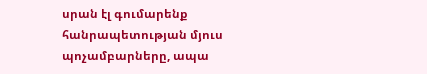սրան էլ գումարենք հանրապետության մյուս պոչամբարները, ապա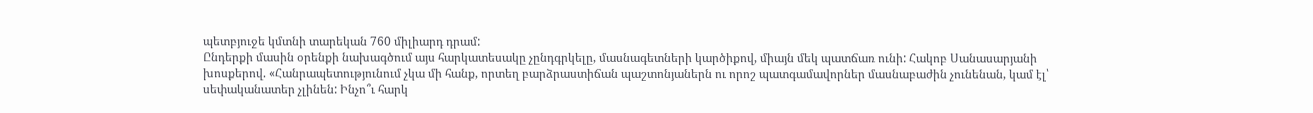պետբյուջե կմտնի տարեկան 760 միլիարդ դրամ:
Ընդերքի մասին օրենքի նախագծում այս հարկատեսակը չընդգրկելը, մասնագետների կարծիքով, միայն մեկ պատճառ ունի: Հակոբ Սանասարյանի խոսքերով. «Հանրապետությունում չկա մի հանք, որտեղ բարձրաստիճան պաշտոնյաներն ու որոշ պատգամավորներ մասնաբաժին չունենան, կամ էլ՝ սեփականատեր չլինեն: Ինչո՞ւ հարկ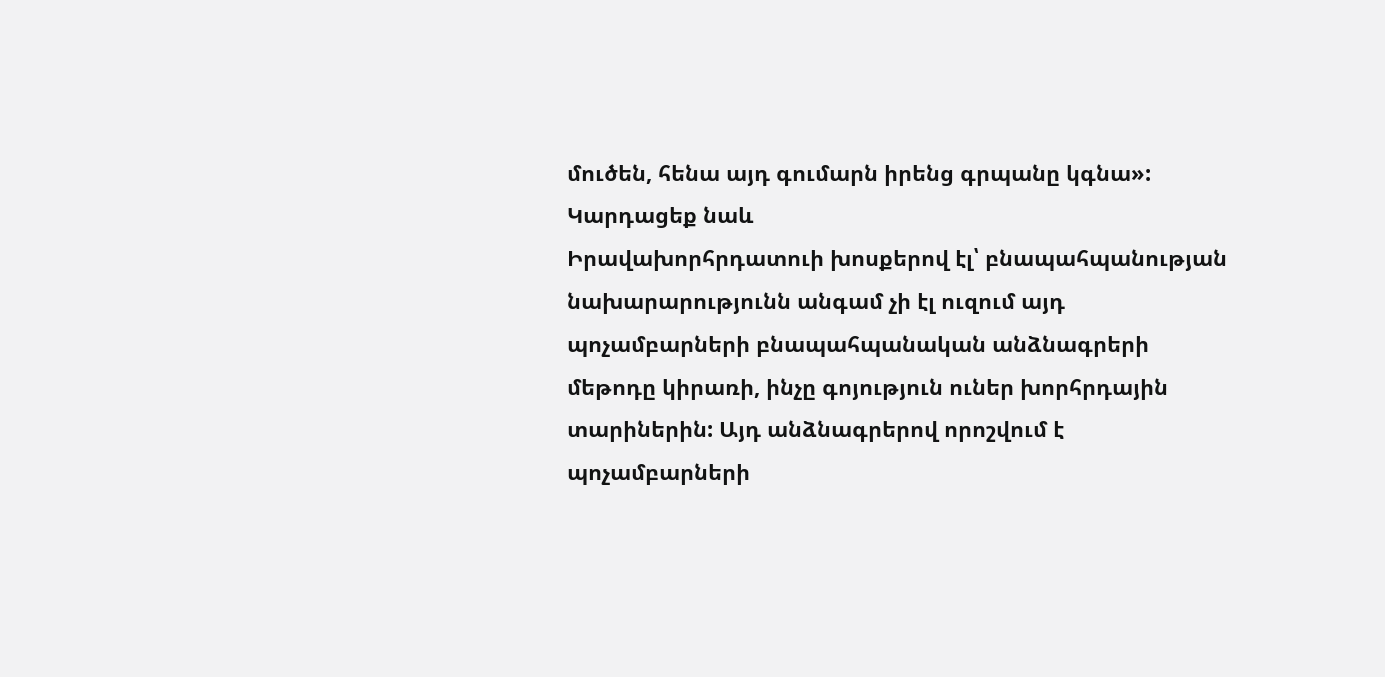մուծեն, հենա այդ գումարն իրենց գրպանը կգնա»:
Կարդացեք նաև
Իրավախորհրդատուի խոսքերով էլ՝ բնապահպանության նախարարությունն անգամ չի էլ ուզում այդ պոչամբարների բնապահպանական անձնագրերի մեթոդը կիրառի, ինչը գոյություն ուներ խորհրդային տարիներին: Այդ անձնագրերով որոշվում է պոչամբարների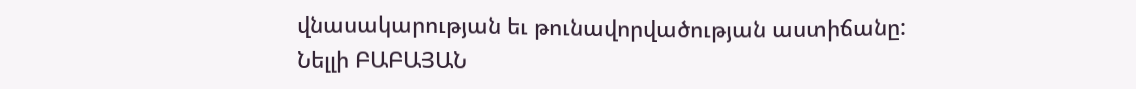վնասակարության եւ թունավորվածության աստիճանը:
Նելլի ԲԱԲԱՅԱՆ